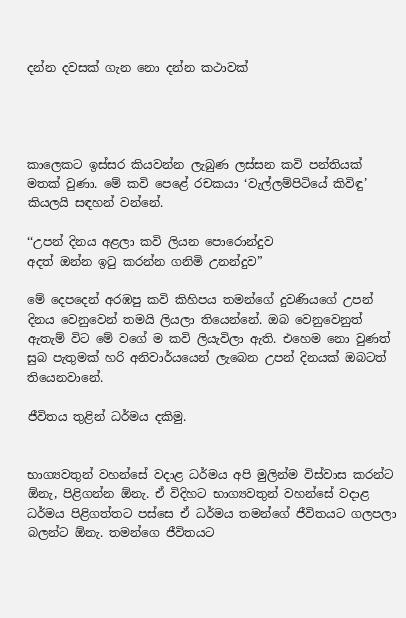දන්න දවසක් ගැන නො දන්න කථාවක්




කාලෙකට ඉස්සර කියවන්න ලැබුණ ලස්සන කවි පන්තියක් මතක් වුණා. මේ කවි පෙළේ රචකයා ‘වැල්ලම්පිටියේ කිවිඳු’ කියලයි සඳහන් වන්නේ.

‘‘උපන් දිනය අළලා කවි ලියන පොරොන්දුව
අදත් ඔන්න ඉටු කරන්න ගනිමි උනන්දුව”

මේ දෙපදෙන් අරඹපු කවි කිහිපය තමන්ගේ දුවණියගේ උපන් දිනය වෙනුවෙන් තමයි ලියලා තියෙන්නේ. ඔබ වෙනුවෙනුත් ඇතැම් විට මේ වගේ ම කවි ලියැවිලා ඇති. එහෙම නො වුණත් සුබ පැතුමක් හරි අනිවාර්යයෙන් ලැබෙන උපන් දිනයක් ඔබටත් තියෙනවානේ.

ජීවිතය තුළින් ධර්මය දකිමු.


භාග්‍යවතුන් වහන්සේ වදාළ ධර්මය අපි මුලින්ම විස්වාස කරන්ට ඕනැ, පිළිගන්න ඕනැ. ඒ විදිහට භාග්‍යවතුන් වහන්සේ වදාළ ධර්මය පිළිගත්තට පස්සෙ ඒ ධර්මය තමන්ගේ ජීවිතයට ගලපලා බලන්ට ඕනැ. තමන්ගෙ ජීවිතයට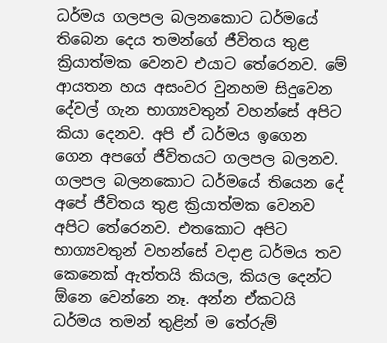ධර්මය ගලපල බලනකොට ධර්මයේ තිබෙන දෙය තමන්ගේ ජීවිතය තුළ ක්‍රියාත්මක වෙනව එයාට තේරෙනව. මේ ආයතන හය අසංවර වුනහම සිදුවෙන දේවල් ගැන භාග්‍යවතුන් වහන්සේ අපිට කියා දෙනව. අපි ඒ ධර්මය ඉගෙන ගෙන අපගේ ජීවිතයට ගලපල බලනව. ගලපල බලනකොට ධර්මයේ තියෙන දේ අපේ ජීවිතය තුළ ක්‍රියාත්මක වෙනව අපිට තේරෙනව. එතකොට අපිට භාග්‍යවතුන් වහන්සේ වදාළ ධර්මය තව කෙනෙක් ඇත්තයි කියල, කියල දෙන්ට ඕනෙ වෙන්නෙ නෑ. අන්න ඒකටයි ධර්මය තමන් තුළින් ම තේරුම්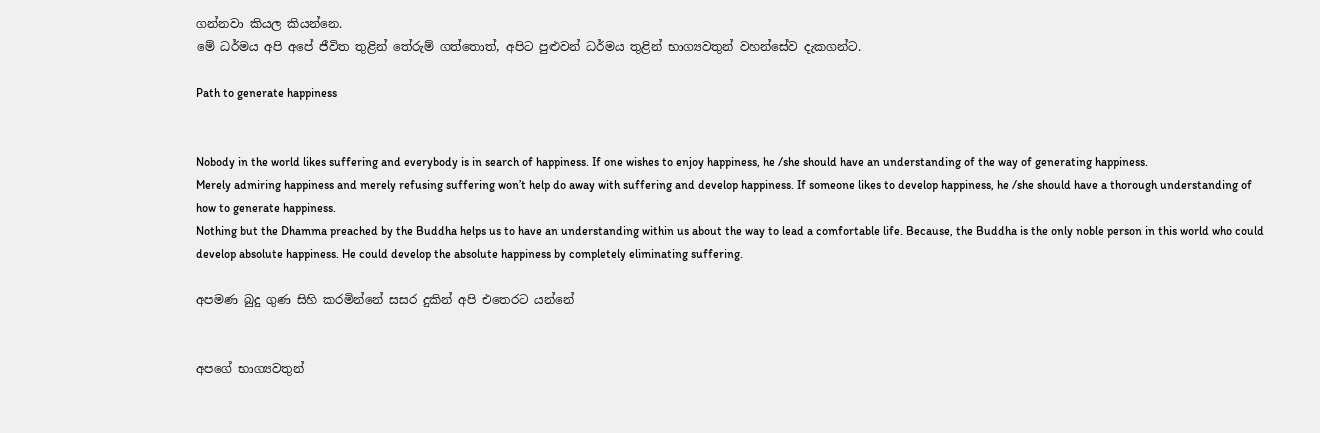ගන්නවා කියල කියන්නෙ.
මේ ධර්මය අපි අපේ ජීවිත තුළින් තේරුම් ගත්තොත්, අපිට පුළුවන් ධර්මය තුළින් භාග්‍යවතුන් වහන්සේව දැකගන්ට.

Path to generate happiness


Nobody in the world likes suffering and everybody is in search of happiness. If one wishes to enjoy happiness, he /she should have an understanding of the way of generating happiness.
Merely admiring happiness and merely refusing suffering won’t help do away with suffering and develop happiness. If someone likes to develop happiness, he /she should have a thorough understanding of how to generate happiness.
Nothing but the Dhamma preached by the Buddha helps us to have an understanding within us about the way to lead a comfortable life. Because, the Buddha is the only noble person in this world who could develop absolute happiness. He could develop the absolute happiness by completely eliminating suffering.

අපමණ බුදු ගුණ සිහි කරමින්නේ සසර දුකින් අපි එතෙරට යන්නේ


අපගේ භාග්‍යවතුන්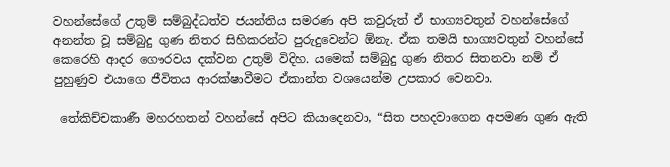වහන්සේගේ උතුම් සම්බුද්ධත්ව ජයන්තිය සමරණ අපි කවුරුත් ඒ භාග්‍යවතුන් වහන්සේගේ අනන්ත වූ සම්බුදු ගුණ නිතර සිහිකරන්ට පුරුදුවෙන්ට ඕනැ. ඒක තමයි භාග්‍යවතුන් වහන්සේ කෙරෙහි ආදර ගෞරවය දක්වන උතුම් විදිහ. යමෙක් සම්බුදු ගුණ නිතර සිතනවා නම් ඒ පුහුණුව එයාගෙ ජීවිතය ආරක්ෂාවීමට ඒකාන්ත වශයෙන්ම උපකාර වෙනවා.

 තේකිච්චකාණී මහරහතන් වහන්සේ අපිට කියාදෙනවා, “සිත පහදවාගෙන අපමණ ගුණ ඇති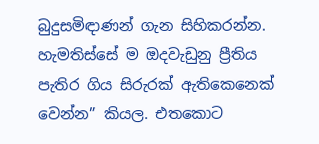බුදුසමිඳාණන් ගැන සිහිකරන්න. හැමතිස්සේ ම ඔදවැඩුනු ප්‍රීතිය පැතිර ගිය සිරුරක් ඇතිකෙනෙක් වෙන්න” කියල. එතකොට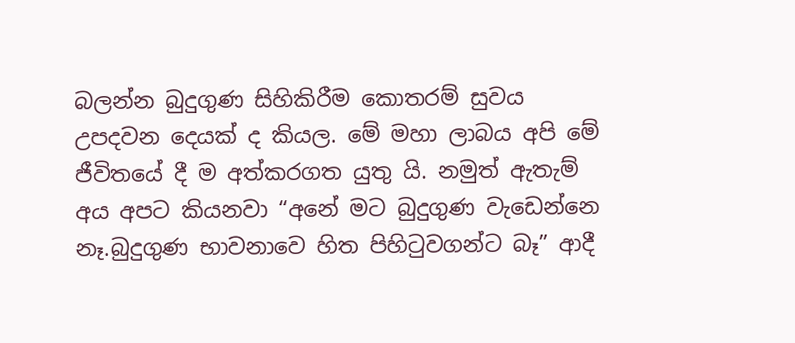බලන්න බුදුගුණ සිහිකිරීම කොතරම් සුවය උපදවන දෙයක් ද කියල. මේ මහා ලාබය අපි මේ ජීවිතයේ දී ම අත්කරගත යුතු යි. නමුත් ඇතැම් අය අපට කියනවා “අනේ මට බුදුගුණ වැඩෙන්නෙ නෑ.බුදුගුණ භාවනාවෙ හිත පිහිටුවගන්ට බෑ” ආදී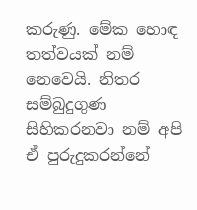කරුණු. මේක හොඳ තත්වයක් නම් නෙවෙයි. නිතර සම්බුදුගුණ සිහිකරනවා නම් අපි ඒ පුරුදුකරන්නේ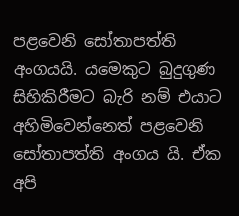පළවෙනි සෝතාපත්ති අංගයයි. යමෙකුට බුදුගුණ සිහිකිරීමට බැරි නම් එයාට අහිමිවෙන්නෙත් පළවෙනි සෝතාපත්ති අංගය යි. ඒක අපි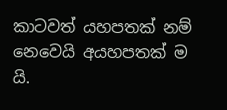කාටවත් යහපතක් නම් නෙවෙයි අයහපතක් ම යි.